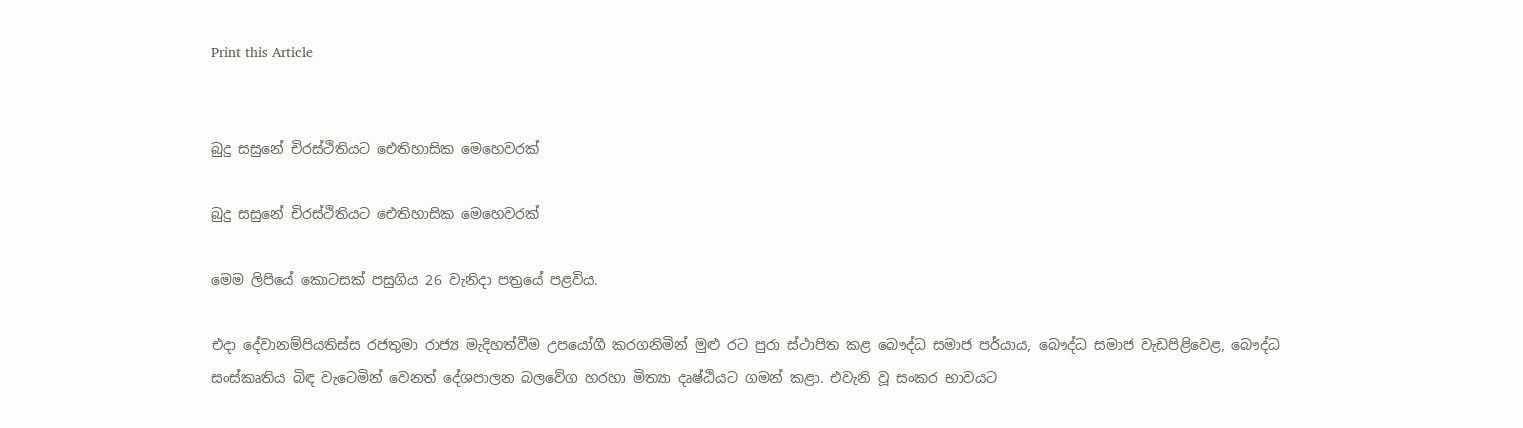Print this Article


බුදු සසුනේ චිරස්ථිතියට ඓතිහාසික මෙහෙවරක්

බුදු සසුනේ චිරස්ථිතියට ඓතිහාසික මෙහෙවරක්

මෙම ලිපියේ කොටසක් පසුගිය 26 වැනිදා පත්‍රයේ පළවිය.

එදා දේවානම්පියතිස්ස රජතුමා රාජ්‍ය මැදිහත්වීම උපයෝගී කරගනිමින් මුළු රට පුරා ස්ථාපිත කළ බෞද්ධ සමාජ පර්යාය, බෞද්ධ සමාජ වැඩපිළිවෙළ, බෞද්ධ සංස්කෘතිය බිඳ වැටෙමින් වෙනත් දේශපාලන බලවේග හරහා මිත්‍යා දෘෂ්ඨියට ගමන් කළා. එවැනි වූ සංකර භාවයට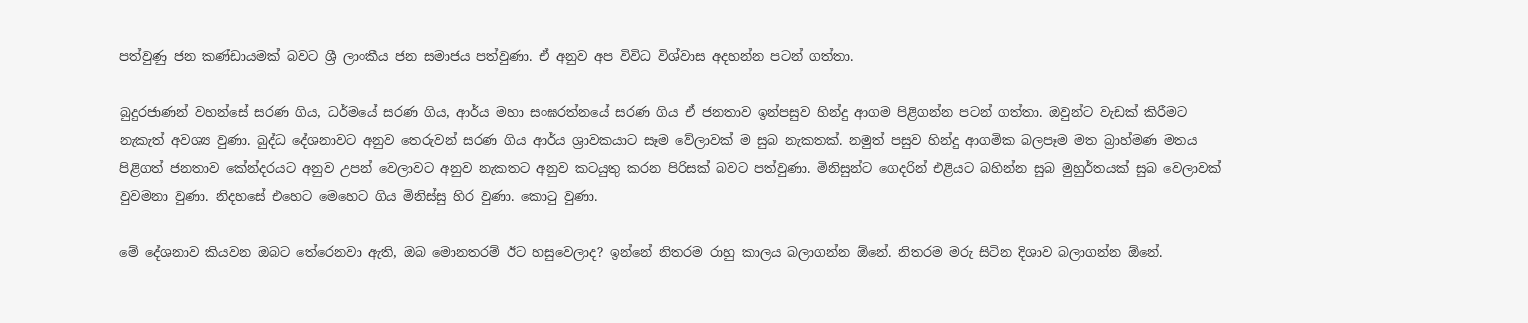පත්වුණු ජන කණ්ඩායමක් බවට ශ්‍රී ලාංකීය ජන සමාජය පත්වුණා. ඒ අනුව අප විවිධ විශ්වාස අදහන්න පටන් ගත්තා.

බුදුරජාණන් වහන්සේ සරණ ගිය, ධර්මයේ සරණ ගිය, ආර්ය මහා සංඝරත්නයේ සරණ ගිය ඒ ජනතාව ඉන්පසුව හින්දු ආගම පිළිගන්න පටන් ගත්තා. ඔවුන්ට වැඩක් කිරීමට නැකැත් අවශ්‍ය වුණා. බුද්ධ දේශනාවට අනුව තෙරුවන් සරණ ගිය ආර්ය ශ්‍රාවකයාට සෑම වේලාවක් ම සුබ නැකතක්. නමුත් පසුව හින්දු ආගමික බලපෑම මත බ්‍රාහ්මණ මතය පිළිගත් ජනතාව කේන්දරයට අනුව උපන් වෙලාවට අනුව නැකතට අනුව කටයුතු කරන පිරිසක් බවට පත්වුණා. මිනිසුන්ට ගෙදරින් එළියට බහින්න සුබ මුහුර්තයක් සුබ වෙලාවක් වුවමනා වුණා. නිදහසේ එහෙට මෙහෙට ගිය මිනිස්සු හිර වුණා. කොටු වුණා.

මේ දේශනාව කියවන ඔබට තේරෙනවා ඇති, ඔබ මොනතරම් ඊට හසුවෙලාද? ඉන්නේ නිතරම රාහු කාලය බලාගන්න ඕනේ. නිතරම මරු සිටින දිශාව බලාගන්න ඕනේ.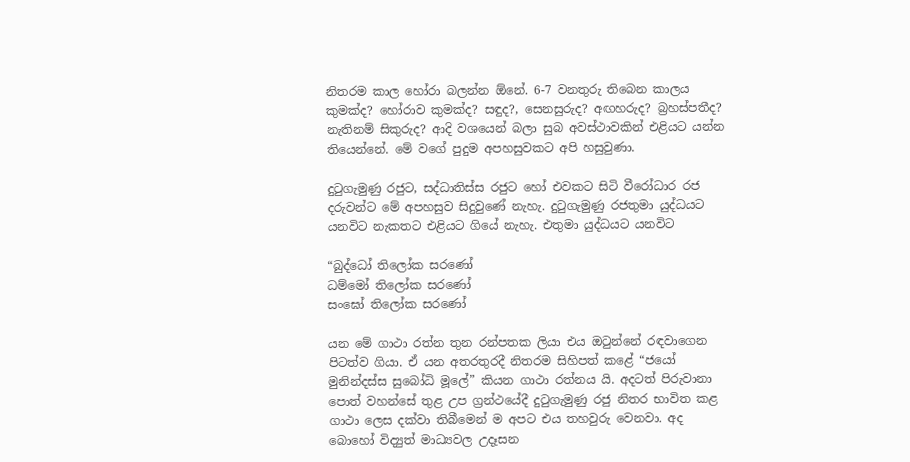නිතරම කාල හෝරා බලන්න ඕනේ. 6-7 වනතුරු තිබෙන කාලය කුමක්ද? හෝරාව කුමක්ද? සඳුද?, සෙනසුරුද? අඟහරුද? බ්‍රහස්පතීද? නැතිනම් සිකුරුද? ආදි වශයෙන් බලා සුබ අවස්ථාවකින් එළියට යන්න තියෙන්නේ. මේ වගේ පුදුම අපහසුවකට අපි හසුවුණා.

දුටුගැමුණු රජුට, සද්ධාතිස්ස රජුට හෝ එවකට සිටි වීරෝධාර රජ දරුවන්ට මේ අපහසුව සිදුවුණේ නැහැ. දුටුගැමුණු රජතුමා යුද්ධයට යනවිට නැකතට එළියට ගියේ නැහැ. එතුමා යුද්ධයට යනවිට

“බුද්ධෝ තිලෝක සරණෝ
ධම්මෝ තිලෝක සරණෝ
සංඝෝ තිලෝක සරණෝ

යන මේ ගාථා රත්න තුන රන්පතක ලියා එය ඔටුන්නේ රඳවාගෙන පිටත්ව ගියා. ඒ යන අතරතුරදී නිතරම සිහිපත් කළේ “ජයෝ මුනින්දස්ස සුබෝධි මූලේ” කියන ගාථා රත්නය යි. අදටත් පිරුවානා පොත් වහන්සේ තුළ උප ග්‍රන්ථයේදී දුටුගැමුණු රජු නිතර භාවිත කළ ගාථා ලෙස දක්වා තිබීමෙන් ම අපට එය තහවුරු වෙනවා. අද බොහෝ විද්‍යුත් මාධ්‍යවල උදෑසන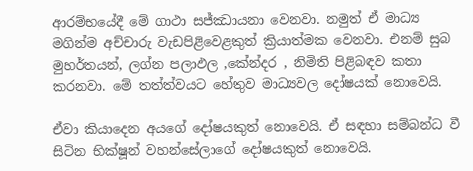ආරම්භයේදී මේ ගාථා සජ්ඣායනා වෙනවා. නමුත් ඒ මාධ්‍ය මගින්ම අච්චාරු වැඩපිළිවෙළකුත් ක්‍රියාත්මක වෙනවා. එනම් සුබ මුහර්තයන්, ලග්න පලාඵල ,කේන්දර , නිමිති පිළිබඳව කතා කරනවා. මේ තත්ත්වයට හේතුව මාධ්‍යවල දෝෂයක් නොවෙයි.

ඒවා කියාදෙන අයගේ දෝෂයකුත් නොවෙයි. ඒ සඳහා සම්බන්ධ වී සිටින භික්ෂූන් වහන්සේලාගේ දෝෂයකුත් නොවෙයි.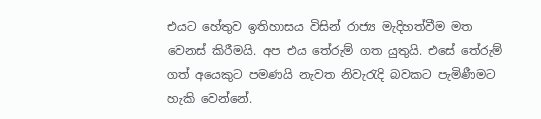එයට හේතුව ඉතිහාසය විසින් රාජ්‍ය මැදිහත්වීම මත වෙනස් කිරීමයි. අප එය තේරුම් ගත යුතුයි. එසේ තේරුම් ගත් අයෙකුට පමණයි නැවත නිවැරැදි බවකට පැමිණීමට හැකි වෙන්නේ.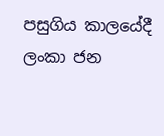පසුගිය කාලයේදී ලංකා ජන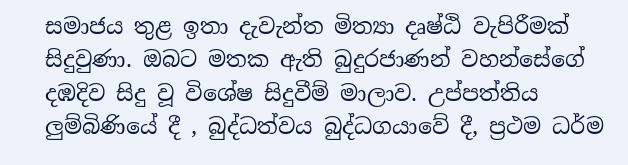සමාජය තුළ ඉතා දැවැන්ත මිත්‍යා දෘෂ්ඨි වැපිරීමක් සිදුවුණා. ඔබට මතක ඇති බුදුරජාණන් වහන්සේගේ දඹදිව සිදු වූ විශේෂ සිදුවීම් මාලාව. උප්පත්තිය ලුම්බිණියේ දී , බුද්ධත්වය බුද්ධගයාවේ දී, ප්‍රථම ධර්ම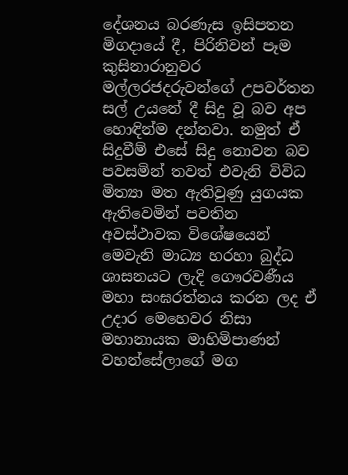දේශනය බරණැස ඉසිපතන මිගදායේ දී, පිරිනිවන් පෑම කුසිනාරානුවර මල්ලරජදරුවන්ගේ උපවර්තන සල් උයනේ දී සිදු වූ බව අප හොඳින්ම දන්නවා. නමුත් ඒ සිදුවීම් එසේ සිදු නොවන බව පවසමින් තවත් එවැනි විවිධ මිත්‍යා මත ඇතිවුණු යුගයක ඇතිවෙමින් පවතින අවස්ථාවක විශේෂයෙන් මෙවැනි මාධ්‍ය හරහා බුද්ධ ශාසනයට ලැදි ගෞරවණීය මහා සංඝරත්නය කරන ලද ඒ උදාර මෙහෙවර නිසා මහානායක මාහිමිපාණන් වහන්සේලාගේ මග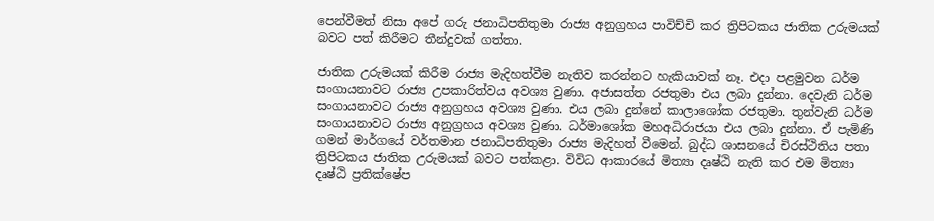පෙන්වීමත් නිසා අපේ ගරු ජනාධිපතිතුමා රාජ්‍ය අනුග්‍රහය පාවිච්චි කර ත්‍රිපිටකය ජාතික උරුමයක් බවට පත් කිරීමට තීන්දුවක් ගත්තා.

ජාතික උරුමයක් කිරීම රාජ්‍ය මැදිහත්වීම නැතිව කරන්නට හැකියාවක් නෑ. එදා පළමුවන ධර්ම සංගායනාවට රාජ්‍ය උපකාරිත්වය අවශ්‍ය වුණා. අජාසත්ත රජතුමා එය ලබා දුන්නා. දෙවැනි ධර්ම සංගායනාවට රාජ්‍ය අනුග්‍රහය අවශ්‍ය වුණා. එය ලබා දුන්නේ කාලාශෝක රජතුමා. තුන්වැනි ධර්ම සංගායනාවට රාජ්‍ය අනුග්‍රහය අවශ්‍ය වුණා. ධර්මාශෝක මහඅධිරාජයා එය ලබා දුන්නා. ඒ පැමිණි ගමන් මාර්ගයේ වර්තමාන ජනාධිපතිතුමා රාජ්‍ය මැදිහත් වීමෙන්. බුද්ධ ශාසනයේ චිරස්ථිතිය පතා ත්‍රිපිටකය ජාතික උරුමයක් බවට පත්කළා. විවිධ ආකාරයේ මිත්‍යා දෘෂ්ඨි නැති කර එම මිත්‍යා දෘෂ්ඨි ප්‍රතික්ෂේප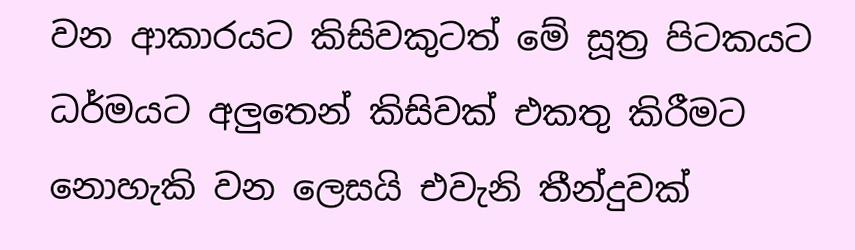වන ආකාරයට කිසිවකුටත් මේ සූත්‍ර පිටකයට ධර්මයට අලුතෙන් කිසිවක් එකතු කිරීමට නොහැකි වන ලෙසයි එවැනි තීන්දුවක්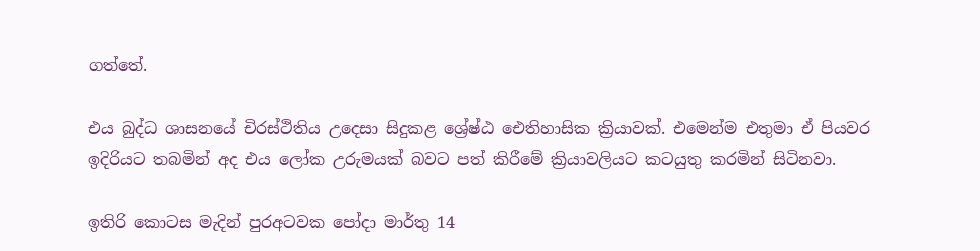ගත්තේ.

එය බුද්ධ ශාසනයේ චිරස්ථිතිය උදෙසා සිදුකළ ශ්‍රේෂ්ඨ ඓතිහාසික ක්‍රියාවක්. එමෙන්ම එතුමා ඒ පියවර ඉදිරියට තබමින් අද එය ලෝක උරුමයක් බවට පත් කිරීමේ ක්‍රියාවලියට කටයුතු කරමින් සිටිනවා.

ඉතිරි කොටස මැදින් පුරඅටවක පෝදා මාර්තු 14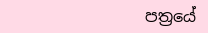පත්‍රයේ